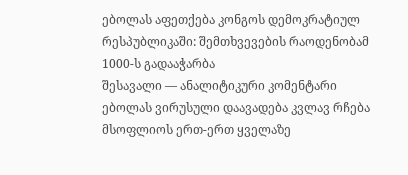ებოლას აფეთქება კონგოს დემოკრატიულ რესპუბლიკაში: შემთხვევების რაოდენობამ 1000-ს გადააჭარბა
შესავალი — ანალიტიკური კომენტარი
ებოლას ვირუსული დაავადება კვლავ რჩება მსოფლიოს ერთ-ერთ ყველაზე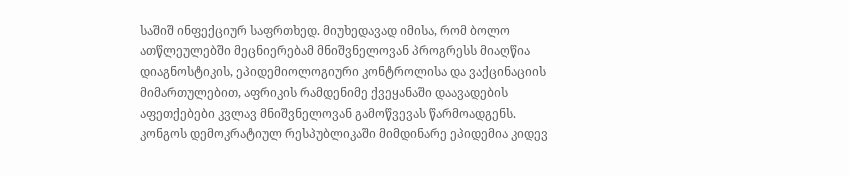საშიშ ინფექციურ საფრთხედ. მიუხედავად იმისა, რომ ბოლო ათწლეულებში მეცნიერებამ მნიშვნელოვან პროგრესს მიაღწია დიაგნოსტიკის, ეპიდემიოლოგიური კონტროლისა და ვაქცინაციის მიმართულებით, აფრიკის რამდენიმე ქვეყანაში დაავადების აფეთქებები კვლავ მნიშვნელოვან გამოწვევას წარმოადგენს. კონგოს დემოკრატიულ რესპუბლიკაში მიმდინარე ეპიდემია კიდევ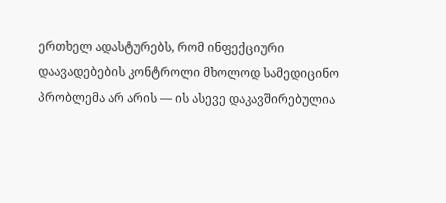ერთხელ ადასტურებს, რომ ინფექციური დაავადებების კონტროლი მხოლოდ სამედიცინო პრობლემა არ არის — ის ასევე დაკავშირებულია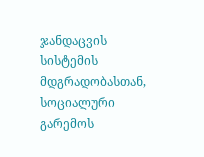ჯანდაცვის სისტემის მდგრადობასთან, სოციალური გარემოს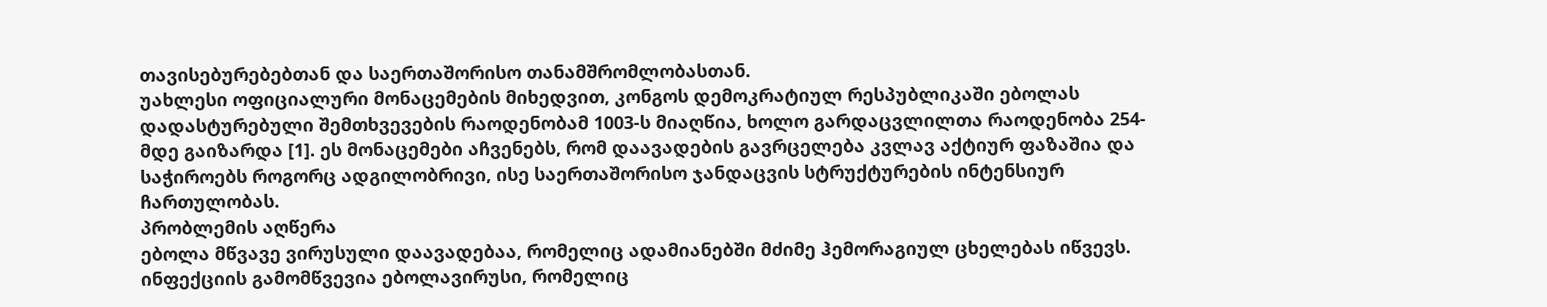თავისებურებებთან და საერთაშორისო თანამშრომლობასთან.
უახლესი ოფიციალური მონაცემების მიხედვით, კონგოს დემოკრატიულ რესპუბლიკაში ებოლას დადასტურებული შემთხვევების რაოდენობამ 1003-ს მიაღწია, ხოლო გარდაცვლილთა რაოდენობა 254-მდე გაიზარდა [1]. ეს მონაცემები აჩვენებს, რომ დაავადების გავრცელება კვლავ აქტიურ ფაზაშია და საჭიროებს როგორც ადგილობრივი, ისე საერთაშორისო ჯანდაცვის სტრუქტურების ინტენსიურ ჩართულობას.
პრობლემის აღწერა
ებოლა მწვავე ვირუსული დაავადებაა, რომელიც ადამიანებში მძიმე ჰემორაგიულ ცხელებას იწვევს. ინფექციის გამომწვევია ებოლავირუსი, რომელიც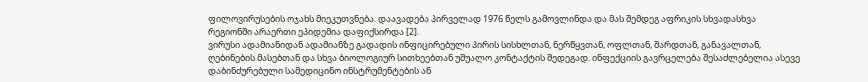ფილოვირუსების ოჯახს მიეკუთვნება. დაავადება პირველად 1976 წელს გამოვლინდა და მას შემდეგ აფრიკის სხვადასხვა რეგიონში არაერთი ეპიდემია დაფიქსირდა [2].
ვირუსი ადამიანიდან ადამიანზე გადადის ინფიცირებული პირის სისხლთან, ნერწყვთან, ოფლთან, შარდთან, განავალთან, ღებინების მასებთან და სხვა ბიოლოგიურ სითხეებთან უშუალო კონტაქტის შედეგად. ინფექციის გავრცელება შესაძლებელია ასევე დაბინძურებული სამედიცინო ინსტრუმენტების ან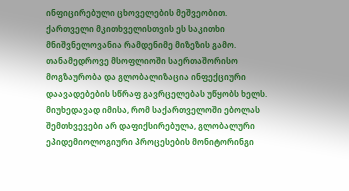ინფიცირებული ცხოველების მეშვეობით.
ქართველი მკითხველისთვის ეს საკითხი მნიშვნელოვანია რამდენიმე მიზეზის გამო. თანამედროვე მსოფლიოში საერთაშორისო მოგზაურობა და გლობალიზაცია ინფექციური დაავადებების სწრაფ გავრცელებას უწყობს ხელს. მიუხედავად იმისა, რომ საქართველოში ებოლას შემთხვევები არ დაფიქსირებულა, გლობალური ეპიდემიოლოგიური პროცესების მონიტორინგი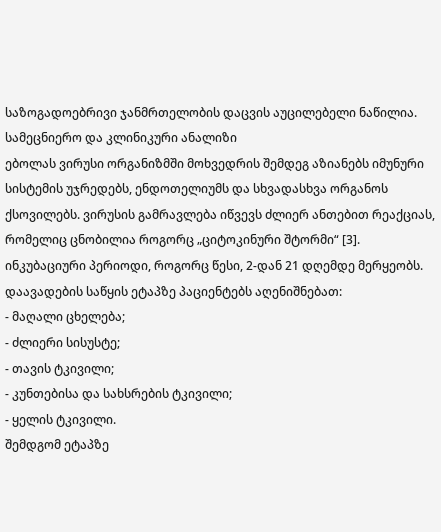საზოგადოებრივი ჯანმრთელობის დაცვის აუცილებელი ნაწილია.
სამეცნიერო და კლინიკური ანალიზი
ებოლას ვირუსი ორგანიზმში მოხვედრის შემდეგ აზიანებს იმუნური სისტემის უჯრედებს, ენდოთელიუმს და სხვადასხვა ორგანოს ქსოვილებს. ვირუსის გამრავლება იწვევს ძლიერ ანთებით რეაქციას, რომელიც ცნობილია როგორც „ციტოკინური შტორმი“ [3].
ინკუბაციური პერიოდი, როგორც წესი, 2-დან 21 დღემდე მერყეობს. დაავადების საწყის ეტაპზე პაციენტებს აღენიშნებათ:
- მაღალი ცხელება;
- ძლიერი სისუსტე;
- თავის ტკივილი;
- კუნთებისა და სახსრების ტკივილი;
- ყელის ტკივილი.
შემდგომ ეტაპზე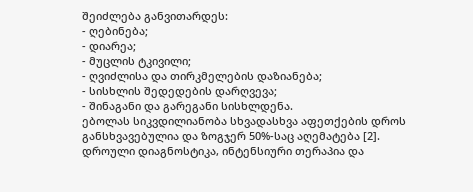შეიძლება განვითარდეს:
- ღებინება;
- დიარეა;
- მუცლის ტკივილი;
- ღვიძლისა და თირკმელების დაზიანება;
- სისხლის შედედების დარღვევა;
- შინაგანი და გარეგანი სისხლდენა.
ებოლას სიკვდილიანობა სხვადასხვა აფეთქების დროს განსხვავებულია და ზოგჯერ 50%-საც აღემატება [2]. დროული დიაგნოსტიკა, ინტენსიური თერაპია და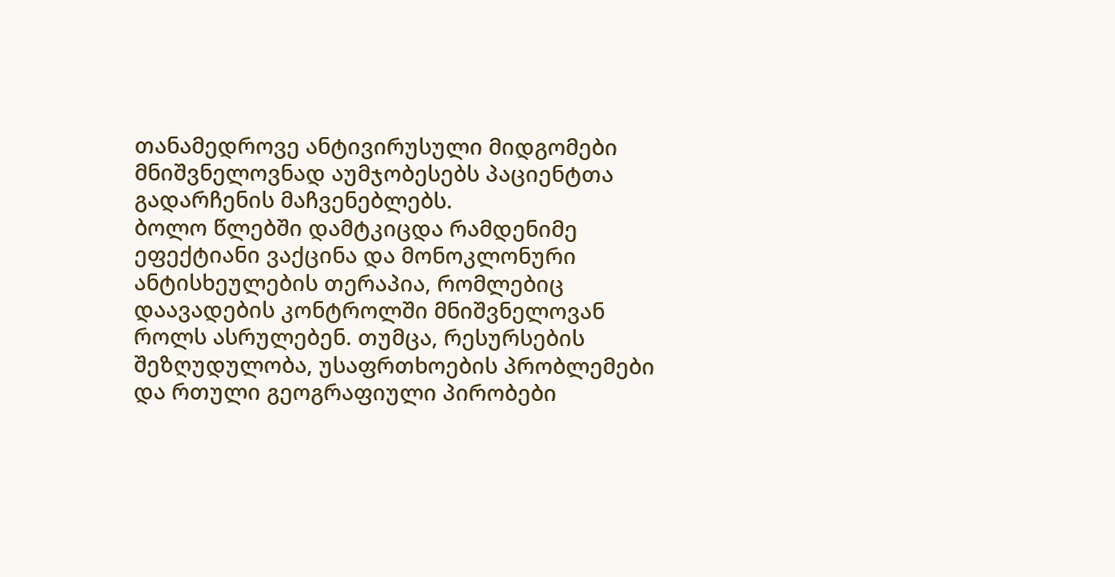თანამედროვე ანტივირუსული მიდგომები მნიშვნელოვნად აუმჯობესებს პაციენტთა გადარჩენის მაჩვენებლებს.
ბოლო წლებში დამტკიცდა რამდენიმე ეფექტიანი ვაქცინა და მონოკლონური ანტისხეულების თერაპია, რომლებიც დაავადების კონტროლში მნიშვნელოვან როლს ასრულებენ. თუმცა, რესურსების შეზღუდულობა, უსაფრთხოების პრობლემები და რთული გეოგრაფიული პირობები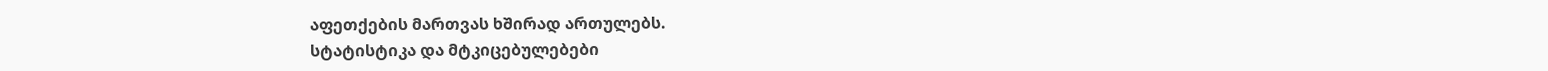აფეთქების მართვას ხშირად ართულებს.
სტატისტიკა და მტკიცებულებები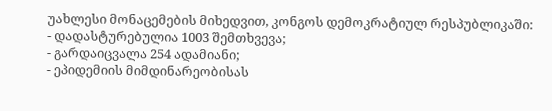უახლესი მონაცემების მიხედვით, კონგოს დემოკრატიულ რესპუბლიკაში:
- დადასტურებულია 1003 შემთხვევა;
- გარდაიცვალა 254 ადამიანი;
- ეპიდემიის მიმდინარეობისას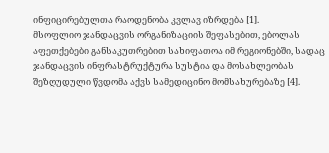ინფიცირებულთა რაოდენობა კვლავ იზრდება [1].
მსოფლიო ჯანდაცვის ორგანიზაციის შეფასებით, ებოლას აფეთქებები განსაკუთრებით სახიფათოა იმ რეგიონებში, სადაც ჯანდაცვის ინფრასტრუქტურა სუსტია და მოსახლეობას შეზღუდული წვდომა აქვს სამედიცინო მომსახურებაზე [4].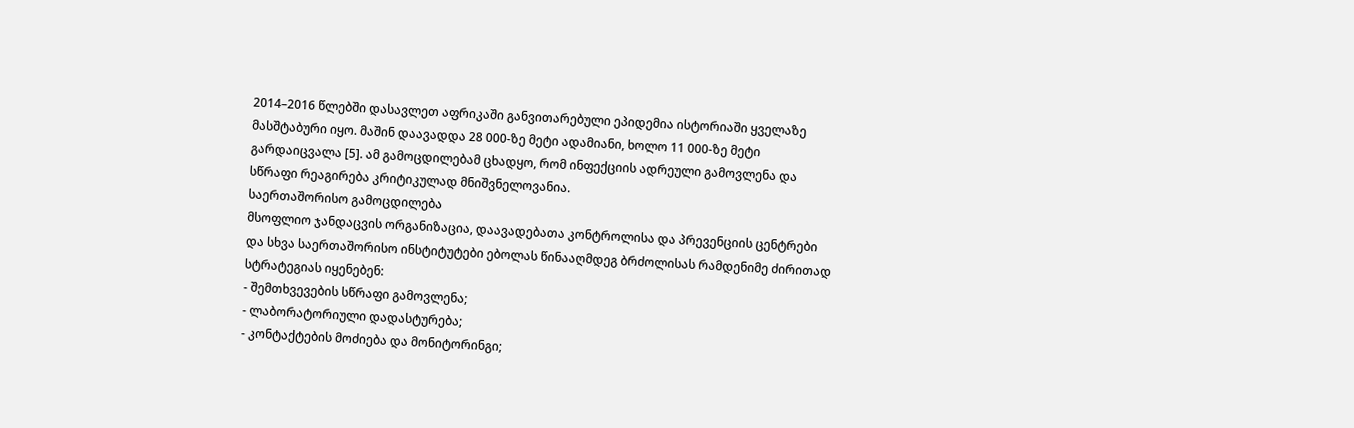2014–2016 წლებში დასავლეთ აფრიკაში განვითარებული ეპიდემია ისტორიაში ყველაზე მასშტაბური იყო. მაშინ დაავადდა 28 000-ზე მეტი ადამიანი, ხოლო 11 000-ზე მეტი გარდაიცვალა [5]. ამ გამოცდილებამ ცხადყო, რომ ინფექციის ადრეული გამოვლენა და სწრაფი რეაგირება კრიტიკულად მნიშვნელოვანია.
საერთაშორისო გამოცდილება
მსოფლიო ჯანდაცვის ორგანიზაცია, დაავადებათა კონტროლისა და პრევენციის ცენტრები და სხვა საერთაშორისო ინსტიტუტები ებოლას წინააღმდეგ ბრძოლისას რამდენიმე ძირითად სტრატეგიას იყენებენ:
- შემთხვევების სწრაფი გამოვლენა;
- ლაბორატორიული დადასტურება;
- კონტაქტების მოძიება და მონიტორინგი;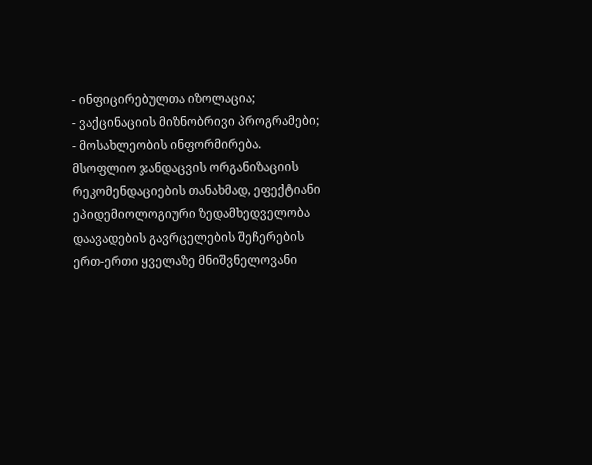- ინფიცირებულთა იზოლაცია;
- ვაქცინაციის მიზნობრივი პროგრამები;
- მოსახლეობის ინფორმირება.
მსოფლიო ჯანდაცვის ორგანიზაციის რეკომენდაციების თანახმად, ეფექტიანი ეპიდემიოლოგიური ზედამხედველობა დაავადების გავრცელების შეჩერების ერთ-ერთი ყველაზე მნიშვნელოვანი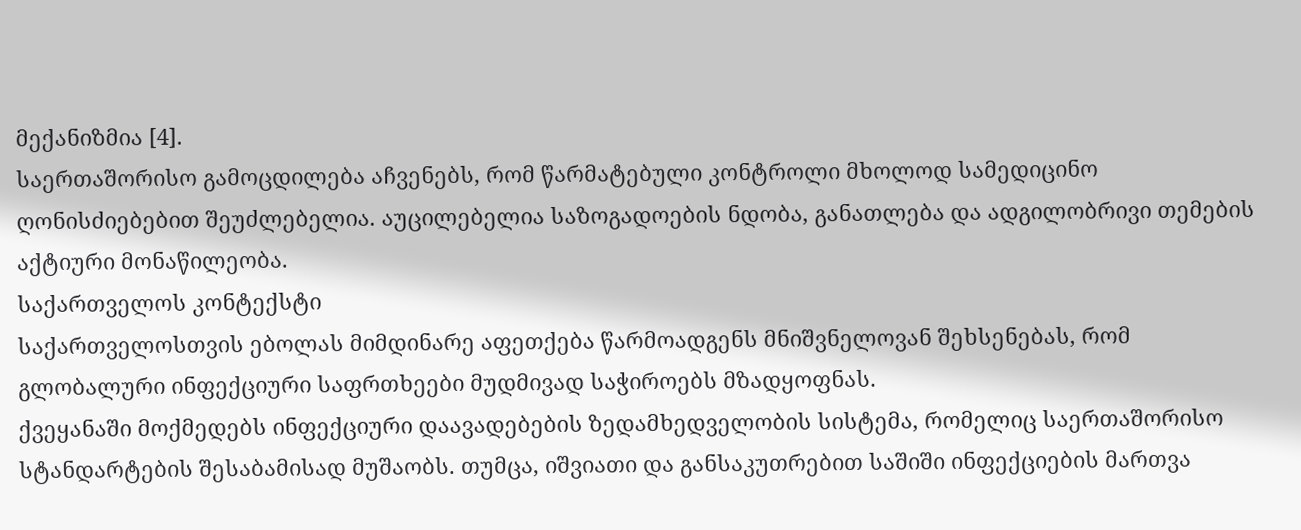მექანიზმია [4].
საერთაშორისო გამოცდილება აჩვენებს, რომ წარმატებული კონტროლი მხოლოდ სამედიცინო ღონისძიებებით შეუძლებელია. აუცილებელია საზოგადოების ნდობა, განათლება და ადგილობრივი თემების აქტიური მონაწილეობა.
საქართველოს კონტექსტი
საქართველოსთვის ებოლას მიმდინარე აფეთქება წარმოადგენს მნიშვნელოვან შეხსენებას, რომ გლობალური ინფექციური საფრთხეები მუდმივად საჭიროებს მზადყოფნას.
ქვეყანაში მოქმედებს ინფექციური დაავადებების ზედამხედველობის სისტემა, რომელიც საერთაშორისო სტანდარტების შესაბამისად მუშაობს. თუმცა, იშვიათი და განსაკუთრებით საშიში ინფექციების მართვა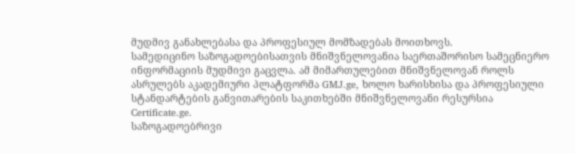მუდმივ განახლებასა და პროფესიულ მომზადებას მოითხოვს.
სამედიცინო საზოგადოებისათვის მნიშვნელოვანია საერთაშორისო სამეცნიერო ინფორმაციის მუდმივი გაცვლა. ამ მიმართულებით მნიშვნელოვან როლს ასრულებს აკადემიური პლატფორმა GMJ.ge, ხოლო ხარისხისა და პროფესიული სტანდარტების განვითარების საკითხებში მნიშვნელოვანი რესურსია Certificate.ge.
საზოგადოებრივი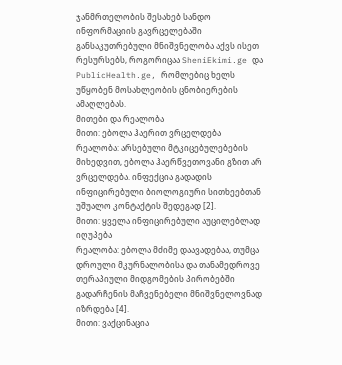ჯანმრთელობის შესახებ სანდო ინფორმაციის გავრცელებაში განსაკუთრებული მნიშვნელობა აქვს ისეთ რესურსებს, როგორიცაა SheniEkimi.ge და PublicHealth.ge, რომლებიც ხელს უწყობენ მოსახლეობის ცნობიერების ამაღლებას.
მითები და რეალობა
მითი: ებოლა ჰაერით ვრცელდება
რეალობა: არსებული მტკიცებულებების მიხედვით, ებოლა ჰაერწვეთოვანი გზით არ ვრცელდება. ინფექცია გადადის ინფიცირებული ბიოლოგიური სითხეებთან უშუალო კონტაქტის შედეგად [2].
მითი: ყველა ინფიცირებული აუცილებლად იღუპება
რეალობა: ებოლა მძიმე დაავადებაა, თუმცა დროული მკურნალობისა და თანამედროვე თერაპიული მიდგომების პირობებში გადარჩენის მაჩვენებელი მნიშვნელოვნად იზრდება [4].
მითი: ვაქცინაცია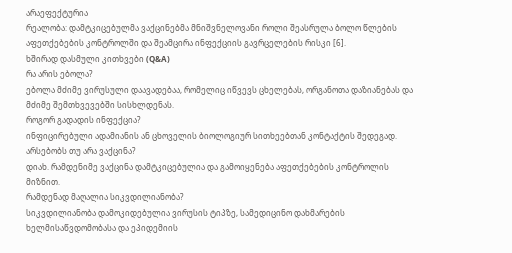არაეფექტურია
რეალობა: დამტკიცებულმა ვაქცინებმა მნიშვნელოვანი როლი შეასრულა ბოლო წლების აფეთქებების კონტროლში და შეამცირა ინფექციის გავრცელების რისკი [6].
ხშირად დასმული კითხვები (Q&A)
რა არის ებოლა?
ებოლა მძიმე ვირუსული დაავადებაა, რომელიც იწვევს ცხელებას, ორგანოთა დაზიანებას და მძიმე შემთხვევებში სისხლდენას.
როგორ გადადის ინფექცია?
ინფიცირებული ადამიანის ან ცხოველის ბიოლოგიურ სითხეებთან კონტაქტის შედეგად.
არსებობს თუ არა ვაქცინა?
დიახ. რამდენიმე ვაქცინა დამტკიცებულია და გამოიყენება აფეთქებების კონტროლის მიზნით.
რამდენად მაღალია სიკვდილიანობა?
სიკვდილიანობა დამოკიდებულია ვირუსის ტიპზე, სამედიცინო დახმარების ხელმისაწვდომობასა და ეპიდემიის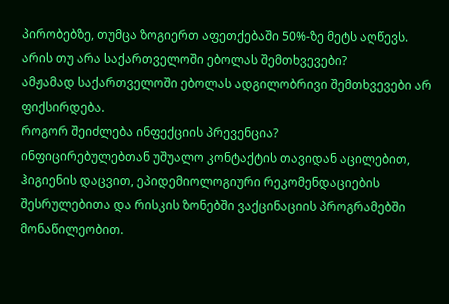პირობებზე, თუმცა ზოგიერთ აფეთქებაში 50%-ზე მეტს აღწევს.
არის თუ არა საქართველოში ებოლას შემთხვევები?
ამჟამად საქართველოში ებოლას ადგილობრივი შემთხვევები არ ფიქსირდება.
როგორ შეიძლება ინფექციის პრევენცია?
ინფიცირებულებთან უშუალო კონტაქტის თავიდან აცილებით, ჰიგიენის დაცვით, ეპიდემიოლოგიური რეკომენდაციების შესრულებითა და რისკის ზონებში ვაქცინაციის პროგრამებში მონაწილეობით.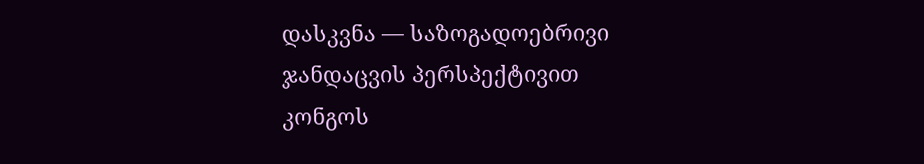დასკვნა — საზოგადოებრივი ჯანდაცვის პერსპექტივით
კონგოს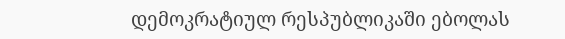დემოკრატიულ რესპუბლიკაში ებოლას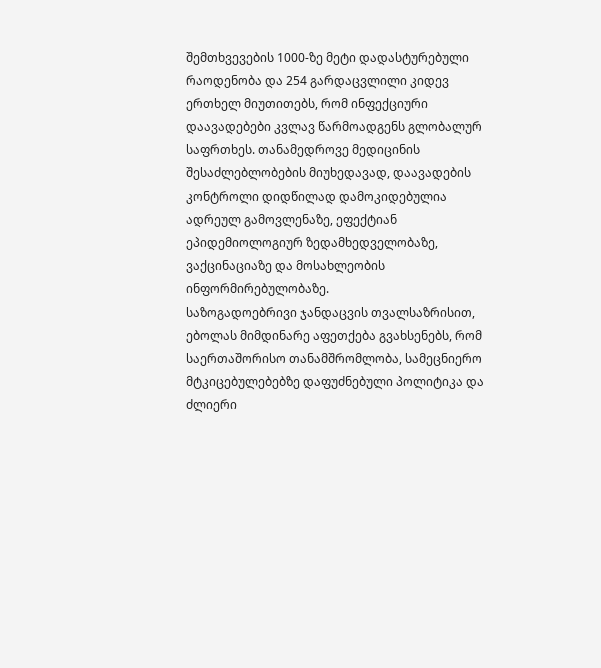შემთხვევების 1000-ზე მეტი დადასტურებული რაოდენობა და 254 გარდაცვლილი კიდევ ერთხელ მიუთითებს, რომ ინფექციური დაავადებები კვლავ წარმოადგენს გლობალურ საფრთხეს. თანამედროვე მედიცინის შესაძლებლობების მიუხედავად, დაავადების კონტროლი დიდწილად დამოკიდებულია ადრეულ გამოვლენაზე, ეფექტიან ეპიდემიოლოგიურ ზედამხედველობაზე, ვაქცინაციაზე და მოსახლეობის ინფორმირებულობაზე.
საზოგადოებრივი ჯანდაცვის თვალსაზრისით, ებოლას მიმდინარე აფეთქება გვახსენებს, რომ საერთაშორისო თანამშრომლობა, სამეცნიერო მტკიცებულებებზე დაფუძნებული პოლიტიკა და ძლიერი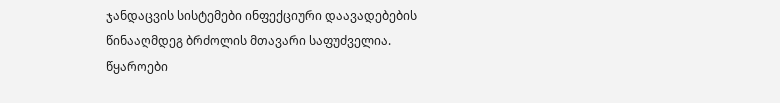ჯანდაცვის სისტემები ინფექციური დაავადებების წინააღმდეგ ბრძოლის მთავარი საფუძველია.
წყაროები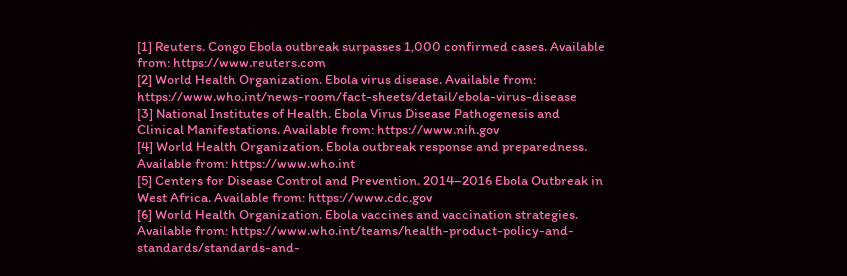[1] Reuters. Congo Ebola outbreak surpasses 1,000 confirmed cases. Available from: https://www.reuters.com
[2] World Health Organization. Ebola virus disease. Available from: https://www.who.int/news-room/fact-sheets/detail/ebola-virus-disease
[3] National Institutes of Health. Ebola Virus Disease Pathogenesis and Clinical Manifestations. Available from: https://www.nih.gov
[4] World Health Organization. Ebola outbreak response and preparedness. Available from: https://www.who.int
[5] Centers for Disease Control and Prevention. 2014–2016 Ebola Outbreak in West Africa. Available from: https://www.cdc.gov
[6] World Health Organization. Ebola vaccines and vaccination strategies. Available from: https://www.who.int/teams/health-product-policy-and-standards/standards-and-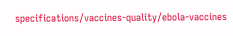specifications/vaccines-quality/ebola-vaccines